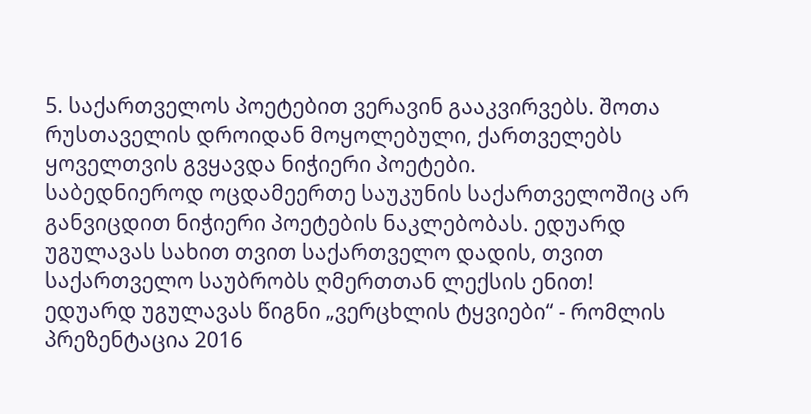5. საქართველოს პოეტებით ვერავინ გააკვირვებს. შოთა რუსთაველის დროიდან მოყოლებული, ქართველებს ყოველთვის გვყავდა ნიჭიერი პოეტები.
საბედნიეროდ ოცდამეერთე საუკუნის საქართველოშიც არ განვიცდით ნიჭიერი პოეტების ნაკლებობას. ედუარდ უგულავას სახით თვით საქართველო დადის, თვით საქართველო საუბრობს ღმერთთან ლექსის ენით!
ედუარდ უგულავას წიგნი „ვერცხლის ტყვიები“ - რომლის პრეზენტაცია 2016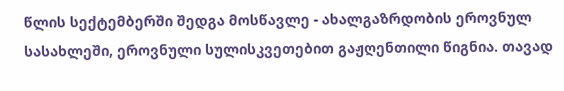წლის სექტემბერში შედგა მოსწავლე - ახალგაზრდობის ეროვნულ სასახლეში, ეროვნული სულისკვეთებით გაჟღენთილი წიგნია. თავად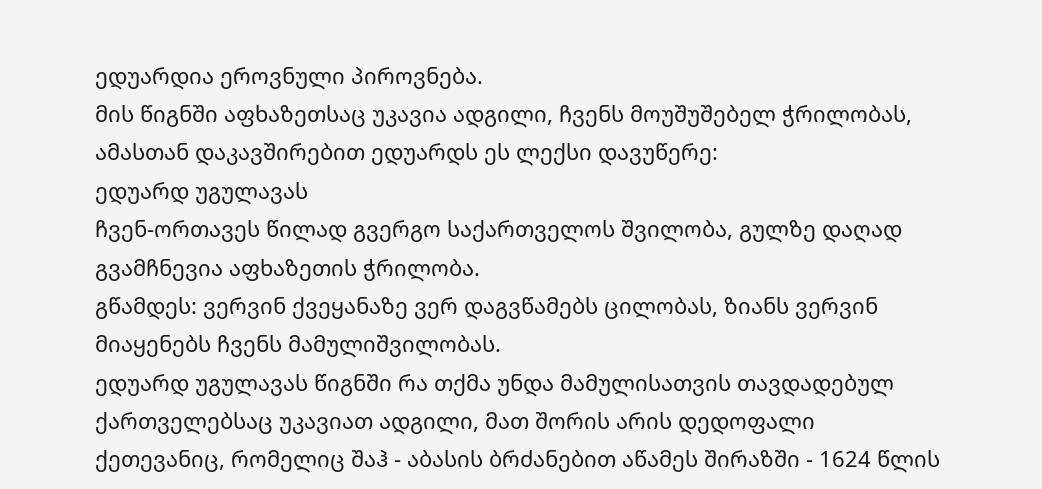ედუარდია ეროვნული პიროვნება.
მის წიგნში აფხაზეთსაც უკავია ადგილი, ჩვენს მოუშუშებელ ჭრილობას, ამასთან დაკავშირებით ედუარდს ეს ლექსი დავუწერე:
ედუარდ უგულავას
ჩვენ-ორთავეს წილად გვერგო საქართველოს შვილობა, გულზე დაღად გვამჩნევია აფხაზეთის ჭრილობა.
გწამდეს: ვერვინ ქვეყანაზე ვერ დაგვწამებს ცილობას, ზიანს ვერვინ მიაყენებს ჩვენს მამულიშვილობას.
ედუარდ უგულავას წიგნში რა თქმა უნდა მამულისათვის თავდადებულ ქართველებსაც უკავიათ ადგილი, მათ შორის არის დედოფალი ქეთევანიც, რომელიც შაჰ - აბასის ბრძანებით აწამეს შირაზში - 1624 წლის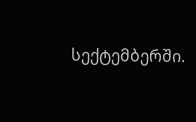სექტემბერში.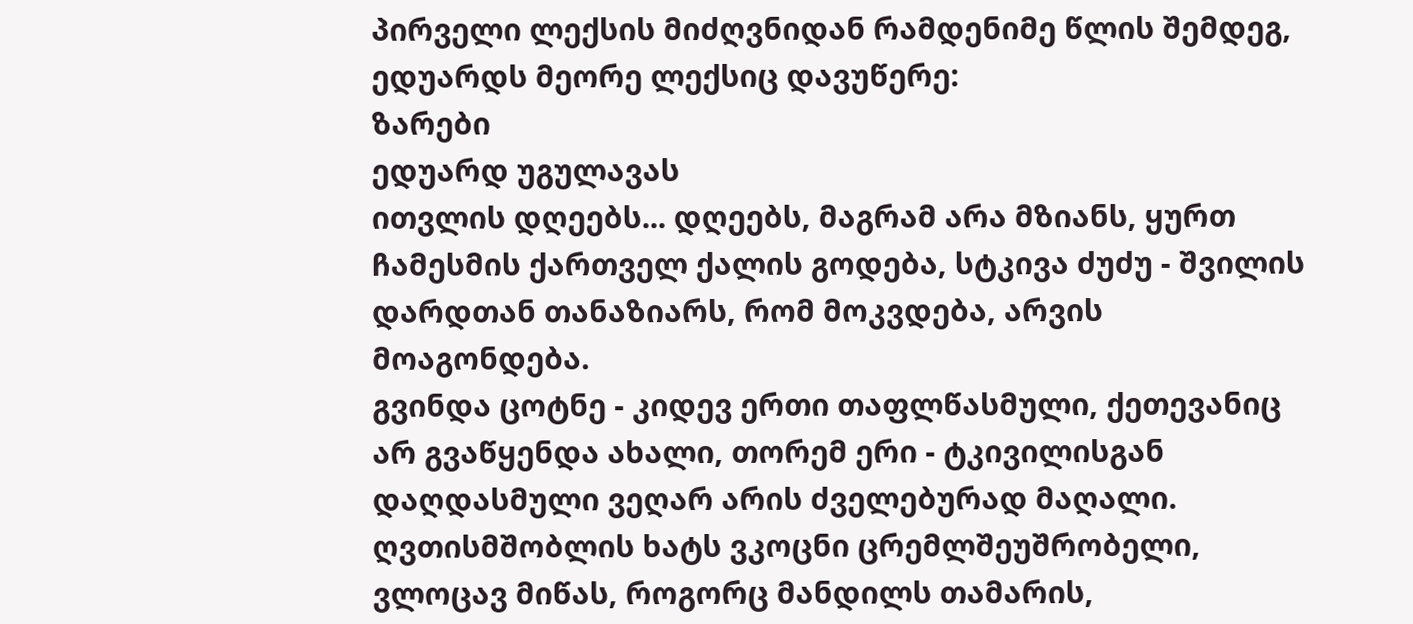პირველი ლექსის მიძღვნიდან რამდენიმე წლის შემდეგ, ედუარდს მეორე ლექსიც დავუწერე:
ზარები
ედუარდ უგულავას
ითვლის დღეებს... დღეებს, მაგრამ არა მზიანს, ყურთ ჩამესმის ქართველ ქალის გოდება, სტკივა ძუძუ - შვილის დარდთან თანაზიარს, რომ მოკვდება, არვის მოაგონდება.
გვინდა ცოტნე - კიდევ ერთი თაფლწასმული, ქეთევანიც არ გვაწყენდა ახალი, თორემ ერი - ტკივილისგან დაღდასმული ვეღარ არის ძველებურად მაღალი.
ღვთისმშობლის ხატს ვკოცნი ცრემლშეუშრობელი, ვლოცავ მიწას, როგორც მანდილს თამარის,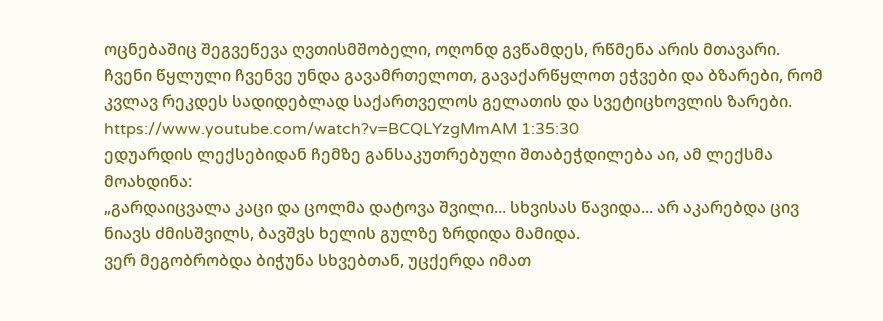ოცნებაშიც შეგვეწევა ღვთისმშობელი, ოღონდ გვწამდეს, რწმენა არის მთავარი.
ჩვენი წყლული ჩვენვე უნდა გავამრთელოთ, გავაქარწყლოთ ეჭვები და ბზარები, რომ კვლავ რეკდეს სადიდებლად საქართველოს გელათის და სვეტიცხოვლის ზარები.
https://www.youtube.com/watch?v=BCQLYzgMmAM 1:35:30
ედუარდის ლექსებიდან ჩემზე განსაკუთრებული შთაბეჭდილება აი, ამ ლექსმა მოახდინა:
„გარდაიცვალა კაცი და ცოლმა დატოვა შვილი... სხვისას წავიდა... არ აკარებდა ცივ ნიავს ძმისშვილს, ბავშვს ხელის გულზე ზრდიდა მამიდა.
ვერ მეგობრობდა ბიჭუნა სხვებთან, უცქერდა იმათ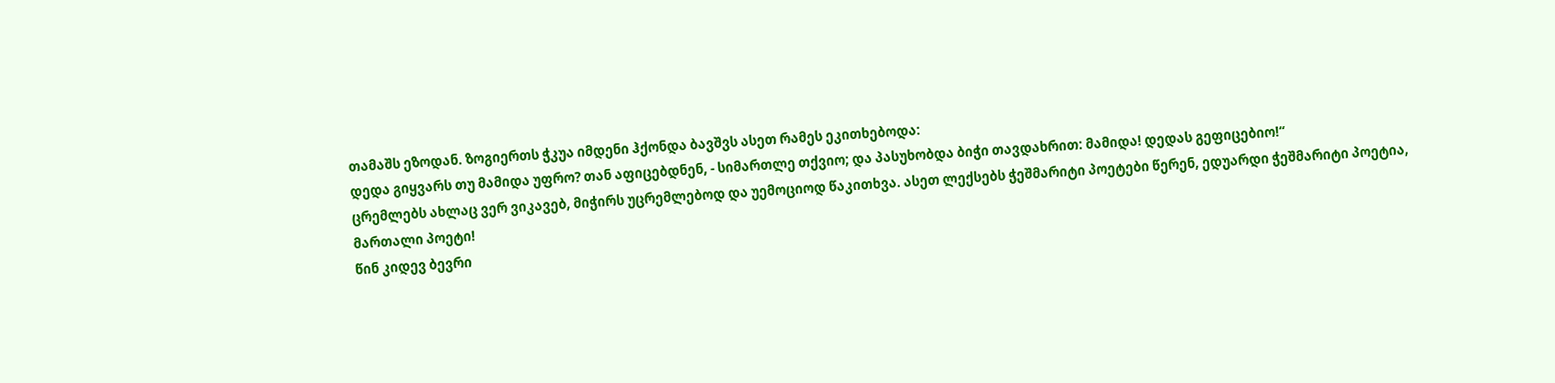თამაშს ეზოდან. ზოგიერთს ჭკუა იმდენი ჰქონდა ბავშვს ასეთ რამეს ეკითხებოდა:
დედა გიყვარს თუ მამიდა უფრო? თან აფიცებდნენ, - სიმართლე თქვიო; და პასუხობდა ბიჭი თავდახრით: მამიდა! დედას გეფიცებიო!“
ცრემლებს ახლაც ვერ ვიკავებ, მიჭირს უცრემლებოდ და უემოციოდ წაკითხვა. ასეთ ლექსებს ჭეშმარიტი პოეტები წერენ, ედუარდი ჭეშმარიტი პოეტია, მართალი პოეტი!
წინ კიდევ ბევრი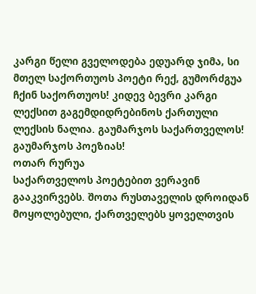კარგი წელი გველოდება ედუარდ ჯიმა, სი მთელ საქორთუოს პოეტი რექ, გუმორძგუა ჩქინ საქორთუოს! კიდევ ბევრი კარგი ლექსით გაგემდიდრებინოს ქართული ლექსის ნალია. გაუმარჯოს საქართველოს! გაუმარჯოს პოეზიას!
ოთარ რურუა
საქართველოს პოეტებით ვერავინ გააკვირვებს. შოთა რუსთაველის დროიდან მოყოლებული, ქართველებს ყოველთვის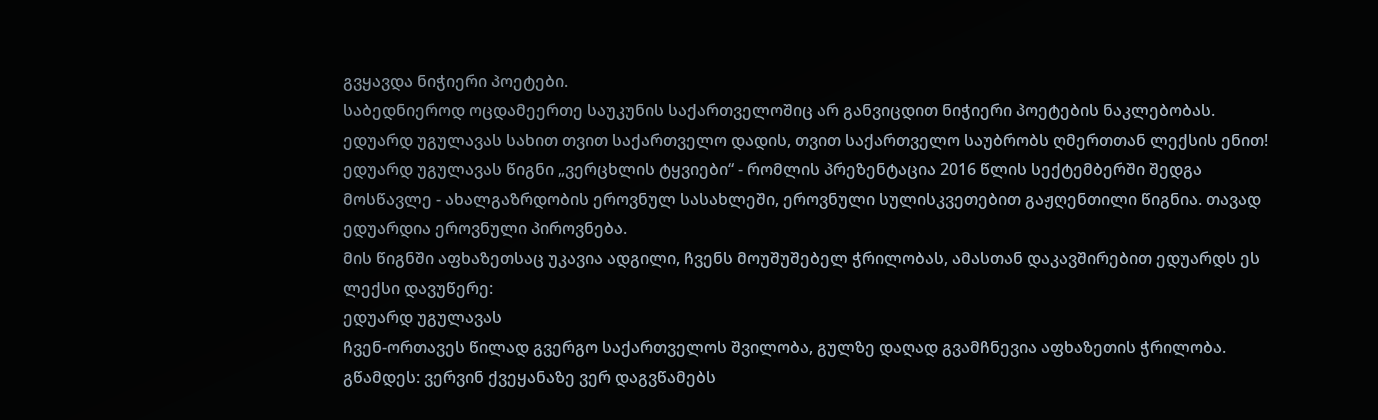გვყავდა ნიჭიერი პოეტები.
საბედნიეროდ ოცდამეერთე საუკუნის საქართველოშიც არ განვიცდით ნიჭიერი პოეტების ნაკლებობას. ედუარდ უგულავას სახით თვით საქართველო დადის, თვით საქართველო საუბრობს ღმერთთან ლექსის ენით!
ედუარდ უგულავას წიგნი „ვერცხლის ტყვიები“ - რომლის პრეზენტაცია 2016 წლის სექტემბერში შედგა მოსწავლე - ახალგაზრდობის ეროვნულ სასახლეში, ეროვნული სულისკვეთებით გაჟღენთილი წიგნია. თავად ედუარდია ეროვნული პიროვნება.
მის წიგნში აფხაზეთსაც უკავია ადგილი, ჩვენს მოუშუშებელ ჭრილობას, ამასთან დაკავშირებით ედუარდს ეს ლექსი დავუწერე:
ედუარდ უგულავას
ჩვენ-ორთავეს წილად გვერგო საქართველოს შვილობა, გულზე დაღად გვამჩნევია აფხაზეთის ჭრილობა.
გწამდეს: ვერვინ ქვეყანაზე ვერ დაგვწამებს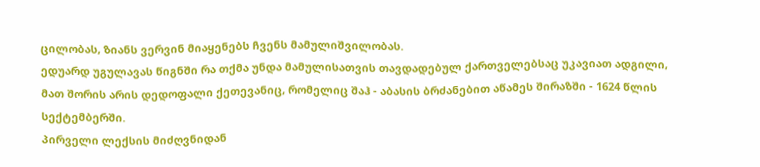ცილობას, ზიანს ვერვინ მიაყენებს ჩვენს მამულიშვილობას.
ედუარდ უგულავას წიგნში რა თქმა უნდა მამულისათვის თავდადებულ ქართველებსაც უკავიათ ადგილი, მათ შორის არის დედოფალი ქეთევანიც, რომელიც შაჰ - აბასის ბრძანებით აწამეს შირაზში - 1624 წლის სექტემბერში.
პირველი ლექსის მიძღვნიდან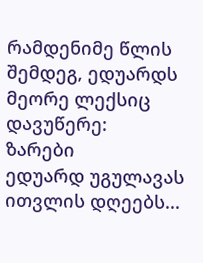რამდენიმე წლის შემდეგ, ედუარდს მეორე ლექსიც დავუწერე:
ზარები
ედუარდ უგულავას
ითვლის დღეებს...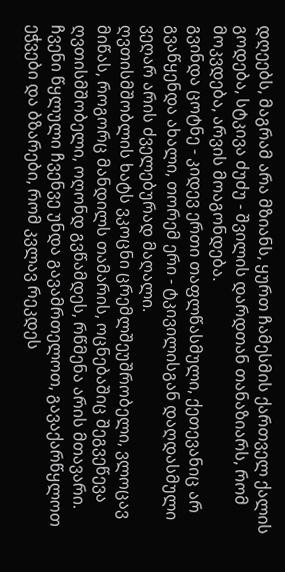დღეებს, მაგრამ არა მზიანს, ყურთ ჩამესმის ქართველ ქალის გოდება, სტკივა ძუძუ - შვილის დარდთან თანაზიარს, რომ მოკვდება, არვის მოაგონდება.
გვინდა ცოტნე - კიდევ ერთი თაფლწასმული, ქეთევანიც არ გვაწყენდა ახალი, თორემ ერი - ტკივილისგან დაღდასმული ვეღარ არის ძველებურად მაღალი.
ღვთისმშობლის ხატს ვკოცნი ცრემლშეუშრობელი, ვლოცავ მიწას, როგორც მანდილს თამარის, ოცნებაშიც შეგვეწევა ღვთისმშობელი, ოღონდ გვწამდეს, რწმენა არის მთავარი.
ჩვენი წყლული ჩვენვე უნდა გავამრთელოთ, გავაქარწყლოთ ეჭვები და ბზარები, რომ კვლავ რეკდეს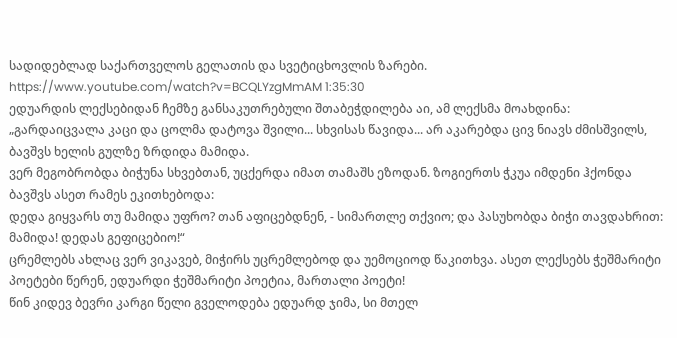სადიდებლად საქართველოს გელათის და სვეტიცხოვლის ზარები.
https://www.youtube.com/watch?v=BCQLYzgMmAM 1:35:30
ედუარდის ლექსებიდან ჩემზე განსაკუთრებული შთაბეჭდილება აი, ამ ლექსმა მოახდინა:
„გარდაიცვალა კაცი და ცოლმა დატოვა შვილი... სხვისას წავიდა... არ აკარებდა ცივ ნიავს ძმისშვილს, ბავშვს ხელის გულზე ზრდიდა მამიდა.
ვერ მეგობრობდა ბიჭუნა სხვებთან, უცქერდა იმათ თამაშს ეზოდან. ზოგიერთს ჭკუა იმდენი ჰქონდა ბავშვს ასეთ რამეს ეკითხებოდა:
დედა გიყვარს თუ მამიდა უფრო? თან აფიცებდნენ, - სიმართლე თქვიო; და პასუხობდა ბიჭი თავდახრით: მამიდა! დედას გეფიცებიო!“
ცრემლებს ახლაც ვერ ვიკავებ, მიჭირს უცრემლებოდ და უემოციოდ წაკითხვა. ასეთ ლექსებს ჭეშმარიტი პოეტები წერენ, ედუარდი ჭეშმარიტი პოეტია, მართალი პოეტი!
წინ კიდევ ბევრი კარგი წელი გველოდება ედუარდ ჯიმა, სი მთელ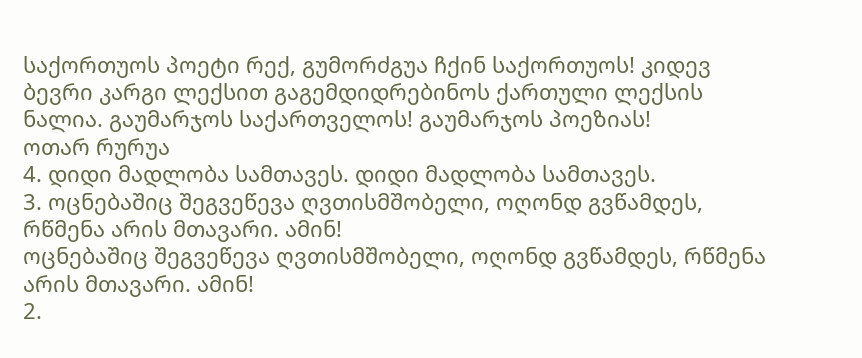საქორთუოს პოეტი რექ, გუმორძგუა ჩქინ საქორთუოს! კიდევ ბევრი კარგი ლექსით გაგემდიდრებინოს ქართული ლექსის ნალია. გაუმარჯოს საქართველოს! გაუმარჯოს პოეზიას!
ოთარ რურუა
4. დიდი მადლობა სამთავეს. დიდი მადლობა სამთავეს.
3. ოცნებაშიც შეგვეწევა ღვთისმშობელი, ოღონდ გვწამდეს, რწმენა არის მთავარი. ამინ!
ოცნებაშიც შეგვეწევა ღვთისმშობელი, ოღონდ გვწამდეს, რწმენა არის მთავარი. ამინ!
2.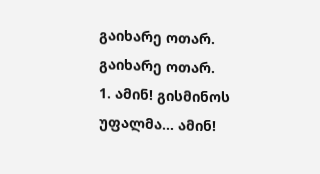გაიხარე ოთარ. გაიხარე ოთარ.
1. ამინ! გისმინოს უფალმა... ამინ!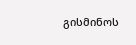გისმინოს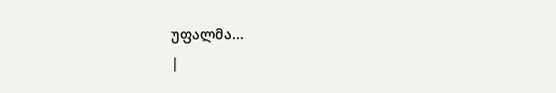უფალმა...
|